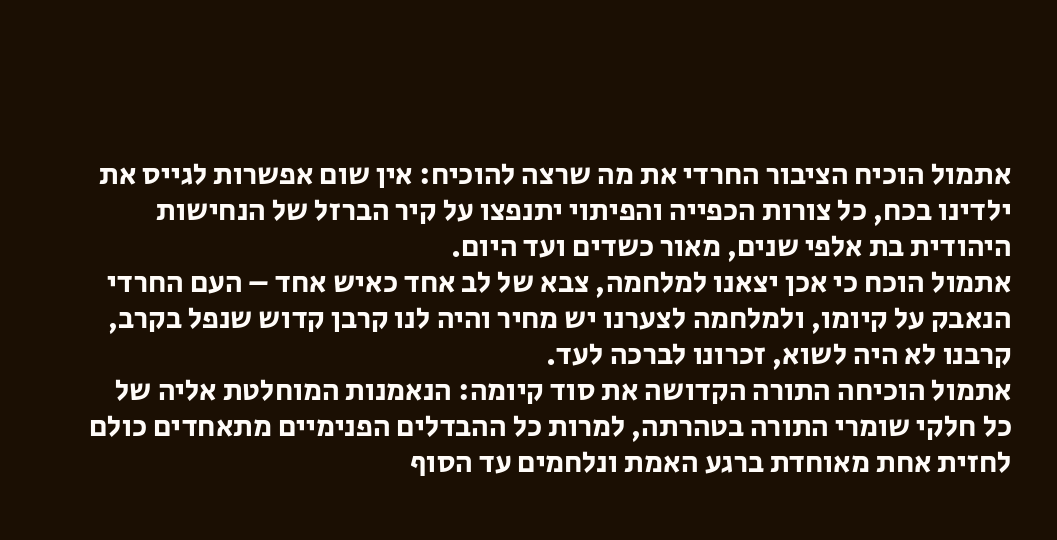אתמול הוכיח הציבור החרדי את מה שרצה להוכיח: אין שום אפשרות לגייס את ילדינו בכח, כל צורות הכפייה והפיתוי יתנפצו על קיר הברזל של הנחישות היהודית בת אלפי שנים, מאור כשדים ועד היום.
אתמול הוכח כי אכן יצאנו למלחמה, צבא של לב אחד כאיש אחד – העם החרדי הנאבק על קיומו, ולמלחמה לצערנו יש מחיר והיה לנו קרבן קדוש שנפל בקרב, קרבנו לא היה לשוא, זכרונו לברכה לעד.
אתמול הוכיחה התורה הקדושה את סוד קיומה: הנאמנות המוחלטת אליה של כל חלקי שומרי התורה בטהרתה, למרות כל ההבדלים הפנימיים מתאחדים כולם לחזית אחת מאוחדת ברגע האמת ונלחמים עד הסוף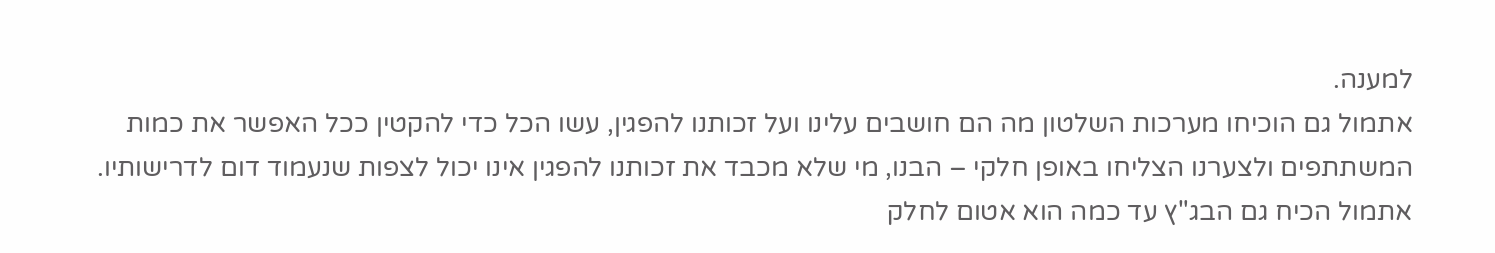למענה.
אתמול גם הוכיחו מערכות השלטון מה הם חושבים עלינו ועל זכותנו להפגין, עשו הכל כדי להקטין ככל האפשר את כמות המשתתפים ולצערנו הצליחו באופן חלקי – הבנו, מי שלא מכבד את זכותנו להפגין אינו יכול לצפות שנעמוד דום לדרישותיו.
אתמול הכיח גם הבג"ץ עד כמה הוא אטום לחלק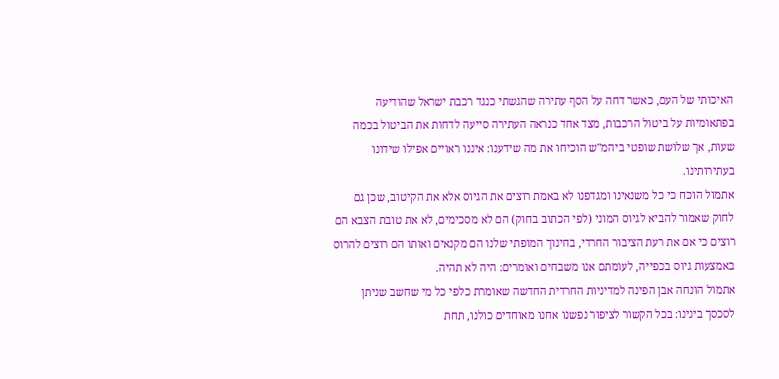האיכותי של העם, כאשר דחה על הסף עתירה שהגשתי כנגד רכבת ישראל שהודיעה בפתאומיות על ביטול הרכבות, מצד אחד כנראה העתירה סייעה לדחות את הביטול בכמה שעות, אך שלושת שופטי ביהמ"ש הוכיחו את מה שידענו: איננו ראויים אפילו שידונו בעתירותינו.
אתמול הוכח כי כל משנאינו ומגדפנו לא באמת רוצים את הגיוס אלא את הקיטוב, שכן גם לחוק שאמור להביא לגיוס המוני (לפי הכתוב בחוק) הם לא מסכימים, לא את טובת הצבא הם רוצים כי אם את רעת הציבור החרדי, בחינוך המופתי שלנו הם מקנאים ואותו הם רוצים להרוס באמצעות גיוס בכפייה, לעומתם אנו משבחים ואומרים: היה לא תהיה.
אתמול הונחה אבן הפינה למדיניות החרדית החדשה שאומרת כלפי כל מי שחשב שניתן לסכסך בינינו: בכל הקשור לציפור נפשנו אחנו מאוחדים כולנו, תחת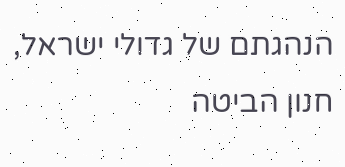הנהגתם של גדולי ישראל, חנון הביטה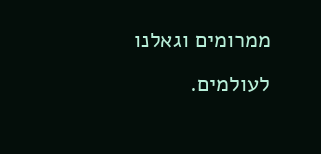ממרומים וגאלנו לעולמים.